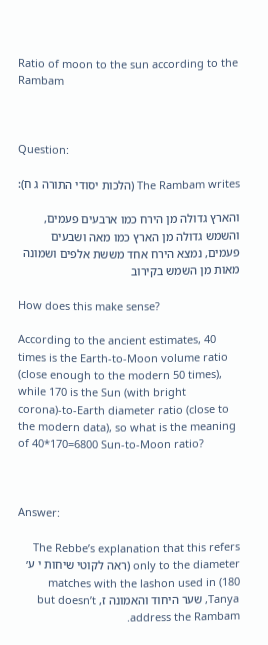Ratio of moon to the sun according to the Rambam



Question:

The Rambam writes (הלכות יסודי התורה ג ח):

והארץ גדולה מן הירח כמו ארבעים פעמים, והשמש גדולה מן הארץ כמו מאה ושבעים פעמים, נמצא הירח אחד מששת אלפים ושמונה מאות מן השמש בקירוב

How does this make sense?

According to the ancient estimates, 40 times is the Earth-to-Moon volume ratio (close enough to the modern 50 times), while 170 is the Sun (with bright corona)-to-Earth diameter ratio (close to the modern data), so what is the meaning of 40*170=6800 Sun-to-Moon ratio?



Answer:

The Rebbe’s explanation that this refers only to the diameter (ראה לקוטי שיחות י ע׳ 180) matches with the lashon used in  Tanya, שער היחוד והאמונה ז, but doesn’t address the Rambam.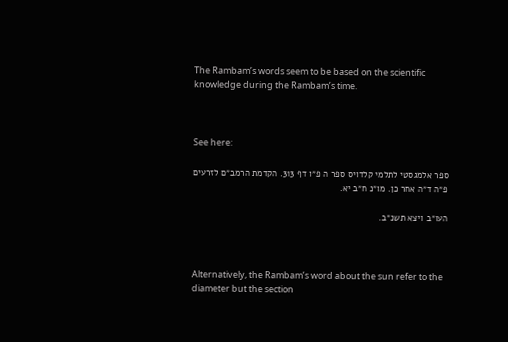The Rambam’s words seem to be based on the scientific knowledge during the Rambam’s time.



See here:

ספר אלמגסטי לתלמי קלדויס ספר ה פ״ו דף 313. הקדמת הרמב״ם לזרעים פ״ה ד״ה אחר כן. מו״נ ח״ב יא.

העו״ב ויצא תשנ״ב.



Alternatively, the Rambam’s word about the sun refer to the diameter but the section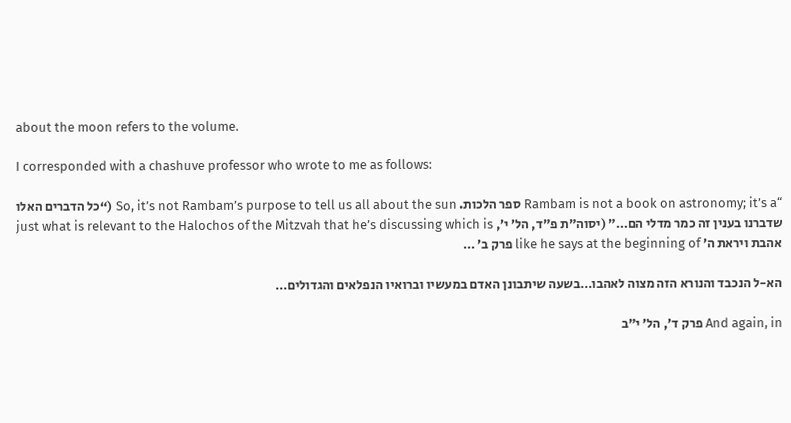about the moon refers to the volume.

I corresponded with a chashuve professor who wrote to me as follows:

“Rambam is not a book on astronomy; it’s a ספר הלכות. So, it’s not Rambam’s purpose to tell us all about the sun (“כל הדברים האלו שדברנו בענין זה כמר מדלי הם…” (יסוה”ת פ”ד, הל’ י’, just what is relevant to the Halochos of the Mitzvah that he’s discussing which is אהבת ויראת ה’ like he says at the beginning of פרק ב’ …

הא-ל הנכבד והנורא הזה מצוה לאהבו…בשעה שיתבונן האדם במעשיו וברואיו הנפלאים והגדולים…

And again, in פרק ד’, הל’ י”ב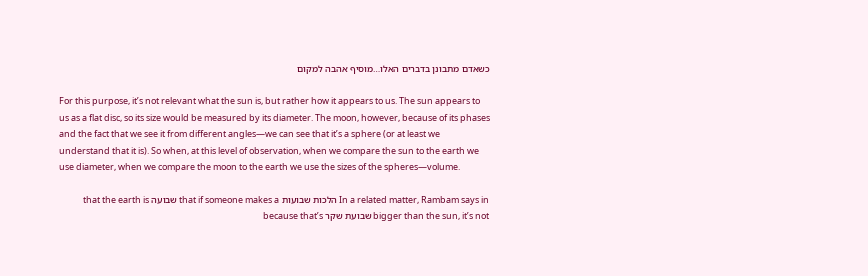כשאדם מתבונן בדברים האלו…מוסיף אהבה למקום

For this purpose, it’s not relevant what the sun is, but rather how it appears to us. The sun appears to us as a flat disc, so its size would be measured by its diameter. The moon, however, because of its phases and the fact that we see it from different angles—we can see that it’s a sphere (or at least we understand that it is). So when, at this level of observation, when we compare the sun to the earth we use diameter, when we compare the moon to the earth we use the sizes of the spheres—volume.

In a related matter, Rambam says in הלכות שבועות that if someone makes a שבועה that the earth is bigger than the sun, it’s not שבועת שקר because that’s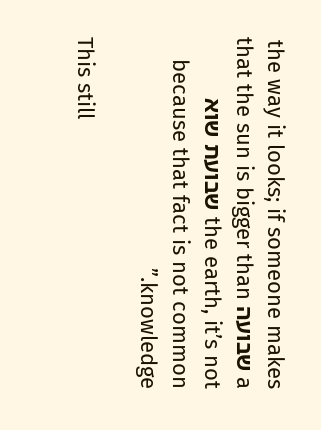the way it looks; if someone makes a שבועה that the sun is bigger than the earth, it’s not שבועת שוא  because that fact is not common knowledge.”

This still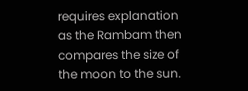requires explanation as the Rambam then compares the size of the moon to the sun.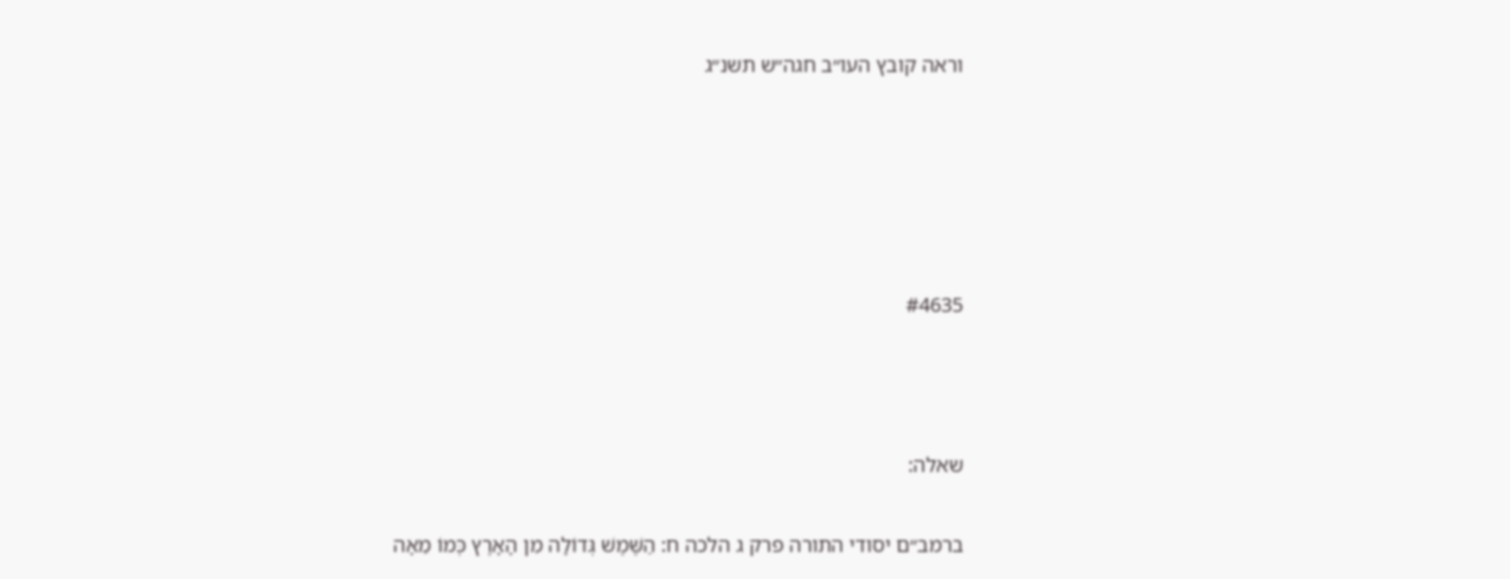וראה קובץ העו״ב חגה״ש תשנ״ג





#4635



שאלה:

ברמב״ם יסודי התורה פרק ג הלכה ח: הַשֶּׁמֶשׁ גְּדוֹלָה מִן הָאָרֶץ כְּמוֹ מֵאָה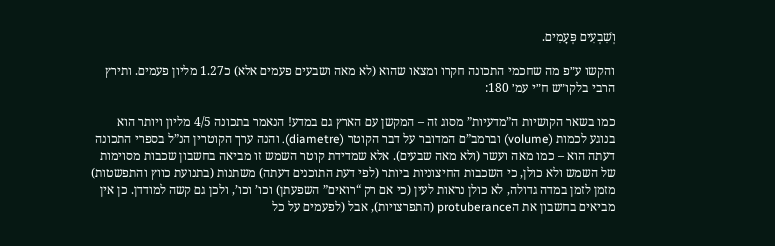וְשִׁבְעִים פְּעָמִים.

והקשו ע״פ מה שחכמי התכונה חקרו ומצאו שהוא (לא מאה ושבעים פעמים אלא) כ1.27 מליון פעמים. ותירץ הרבי בלקו״ש ח״י עמ׳ 180:

כמו בשאר הקושיות ה”מדעיות” מסוג זה – המקשן עם הארץ גם במדע! הנאמר בתכונה 4/5 מליון ויותר הוא בנוגע לכמות (volume) וברמב”ם המדובר על דבר הקוטר (diametre). והנה ערך הקוטרין הנ”ל בספרי התכונה דעתה הוא – כמו מאה ועשר (ולא מאה שבעים). אלא שמדידת קוטר השמש זו מביאה בחשבון שכבות מסוימות של השמש ולא כולן, כי השכבות החיצוניות ביותר (לפי דעת התוכנים דעתה) משתנות (בתנועת כווץ והתפשטות) מזמן לזמן במדה גדולה, לא כולן נראות לעין (כי אם רק “רואים” השפעתן) וכו’ וכו’, ולכן גם קשה למודדן. כן אין מביאים בחשבון את הprotuberance (התפרצויות), אבל (לפעמים על כל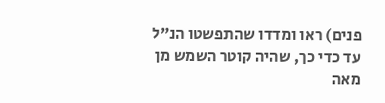פנים) ראו ומדדו שהתפשטו הנ”ל עד כדי כך, שהיה קוטר השמש מן מאה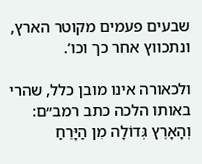שבעים פעמים מקוטר הארץ, ונתכווץ אחר כך וכו’.

ולכאורה אינו מובן כלל, שהרי באותו הלכה כתב רמב״ם: וְהָאָרֶץ גְּדוֹלָה מִן הַיָּרֵחַ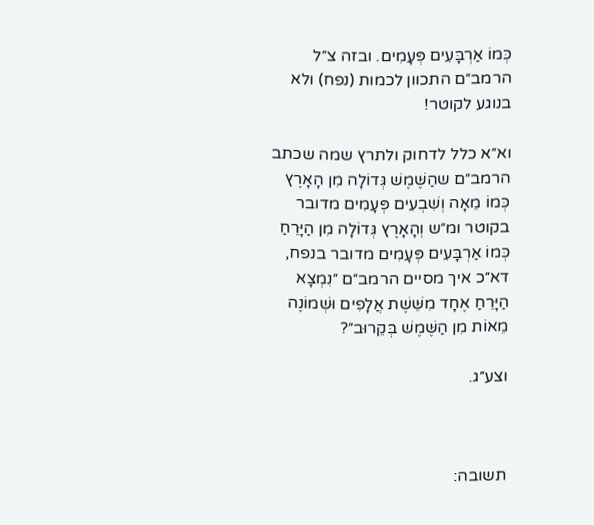כְּמוֹ אַרְבָּעִים פְּעָמִים. ובזה צ״ל הרמב״ם התכוון לכמות (נפח) ולא בנוגע לקוטר!

וא״א כלל לדחוק ולתרץ שמה שכתב הרמב״ם שהַשֶּׁמֶשׁ גְּדוֹלָה מִן הָאָרֶץ כְּמוֹ מֵאָה וְשִׁבְעִים פְּעָמִים מדובר בקוטר ומ״ש וְהָאָרֶץ גְּדוֹלָה מִן הַיָּרֵחַ כְּמוֹ אַרְבָּעִים פְּעָמִים מדובר בנפח, דא״כ איך מסיים הרמב״ם ״נִמְצָא הַיָּרֵחַ אֶחָד מִשֵּׁשֶׁת אֲלָפִים וּשְׁמוֹנֶה מֵאוֹת מִן הַשֶּׁמֶשׁ בְּקֵרוּב״?

וצע״ג.



תשובה: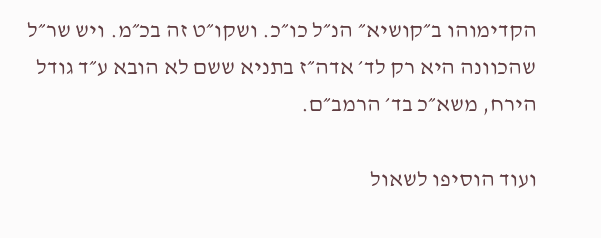הקדימוהו ב״קושיא״ הנ״ל כו״כ. ושקו״ט זה בכ״מ. ויש שר״ל שהכוונה היא רק לד׳ אדה״ז בתניא ששם לא הובא ע״ד גודל הירח, משא״כ בד׳ הרמב״ם.

ועוד הוסיפו לשאול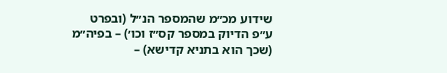שידוע מכ״מ שהמספר הנ״ל (ובפרט ע״פ הדיוק במספר קס״ז וכו׳) – בפיה״מ (שכך הוא בתניא קדישא) –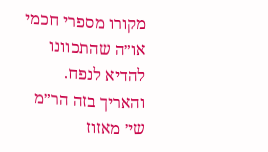מקורו מספרי חכמי או״ה שהתכוונו להדיא לנפח. והאריך בזה הר״מ שי׳ מאזוז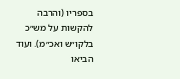בספריו (והרבה להקשות על מש״כ בלקו״ש ואכ״מ). ועוד הביאו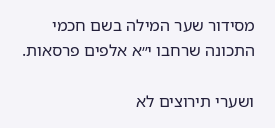מסידור שער המילה בשם חכמי התכונה שרחבו י״א אלפים פרסאות.

ושערי תירוצים לא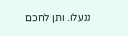ננעלו. ותן לחכם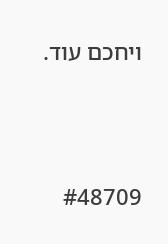ויחכם עוד.





#48709